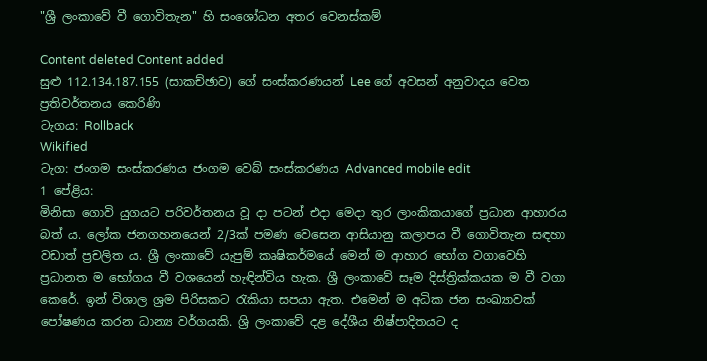"ශ්‍රී ලංකාවේ වී ගොවිතැන" හි සංශෝධන අතර වෙනස්කම්

Content deleted Content added
සුළු 112.134.187.155 (සාකච්ඡාව) ගේ සංස්කරණයන් Lee ගේ අවසන් අනුවාදය වෙත ප්‍රතිවර්තනය කෙරිණි
ටැගය: Rollback
Wikified
ටැග: ජංගම සංස්කරණය ජංගම වෙබ් සංස්කරණය Advanced mobile edit
1 පේළිය:
මිනිසා ගොවි යුගයට පරිවර්තනය වූ දා පටන් එදා මෙදා තුර ලාංකිකයාගේ ප්‍රධාන ආහාරය බත් ය. ලෝක ජනගහනයෙන් 2/3ක් පමණ වෙසෙන ආසියානු කලාපය වී ගොවිතැන සඳහා වඩාත් ප්‍රචලිත ය. ශ්‍රී ලංකාවේ යැපුම් කෘෂිකර්මයේ මෙන් ම ආහාර භෝග වගාවෙහි ප්‍රධානත ම භෝගය වී වශයෙන් හැඳින්විය හැක. ශ්‍රී ලංකාවේ සෑම දිස්ත්‍රික්කයක ම වී වගා කෙරේ. ඉන් විශාල ශ්‍රම පිරිසකට රැකියා සපයා ඇත. එමෙන් ම අධික ජන සංඛ්‍යාවක් පෝෂණය කරන ධාන්‍ය වර්ගයකි. ශ්‍රි ලංකාවේ දළ දේශීය නිෂ්පාදිතයට ද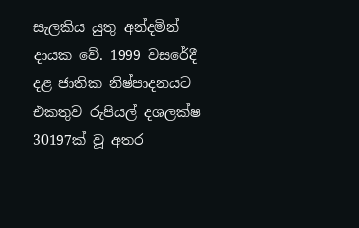සැලකිය යුතු අන්දමින් දායක වේ. 1999 වසරේදී දළ ජාතික නිෂ්පාදනයට එකතුව රුපියල් දශලක්ෂ 30197ක් වූ අතර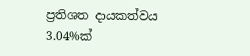ප්‍රතිශත දායකත්වය 3.04%ක්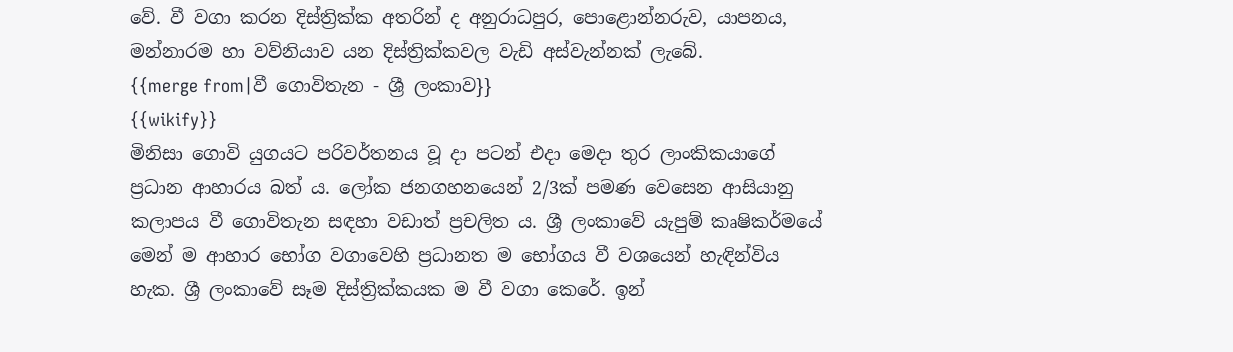වේ. වී වගා කරන දිස්ත්‍රික්ක අතරින් ද අනුරාධපුර, පොළොන්නරුව, යාපනය, මන්නාරම හා වව්නියාව යන දිස්ත්‍රික්කවල වැඩි අස්වැන්නක් ලැබේ.
{{merge from|වී ගොවිතැන - ශ්‍රී ලංකාව}}
{{wikify}}
මිනිසා ගොවි යුගයට පරිවර්තනය වූ දා පටන් එදා මෙදා තුර ලාංකිකයාගේ ප්‍රධාන ආහාරය බත් ය. ලෝක ජනගහනයෙන් 2/3ක් පමණ වෙසෙන ආසියානු කලාපය වී ගොවිතැන සඳහා වඩාත් ප්‍රචලිත ය. ශ්‍රී ලංකාවේ යැපුම් කෘෂිකර්මයේ මෙන් ම ආහාර භෝග වගාවෙහි ප්‍රධානත ම භෝගය වී වශයෙන් හැඳින්විය හැක. ශ්‍රී ලංකාවේ සෑම දිස්ත්‍රික්කයක ම වී වගා කෙරේ. ඉන්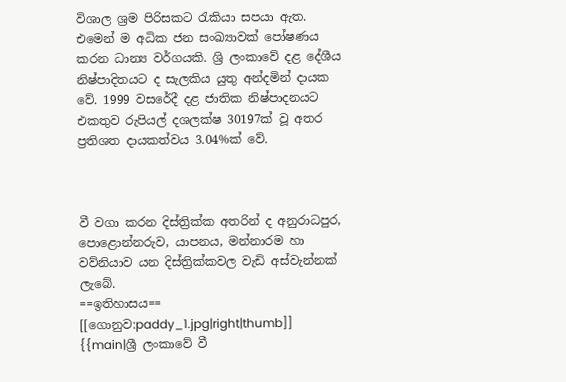විශාල ශ්‍රම පිරිසකට රැකියා සපයා ඇත. එමෙන් ම අධික ජන සංඛ්‍යාවක් පෝෂණය කරන ධාන්‍ය වර්ගයකි. ශ්‍රි ලංකාවේ දළ දේශීය නිෂ්පාදිතයට ද සැලකිය යුතු අන්දමින් දායක වේ. 1999 වසරේදී දළ ජාතික නිෂ්පාදනයට එකතුව රුපියල් දශලක්ෂ 30197ක් වූ අතර ප්‍රතිශත දායකත්වය 3.04%ක් වේ.



වී වගා කරන දිස්ත්‍රික්ක අතරින් ද අනුරාධපුර, පොළොන්නරුව, යාපනය, මන්නාරම හා වව්නියාව යන දිස්ත්‍රික්කවල වැඩි අස්වැන්නක් ලැබේ.
==ඉතිහාසය==
[[ගොනුව:paddy_1.jpg|right|thumb]]
{{main|ශ්‍රී ලංකාවේ වී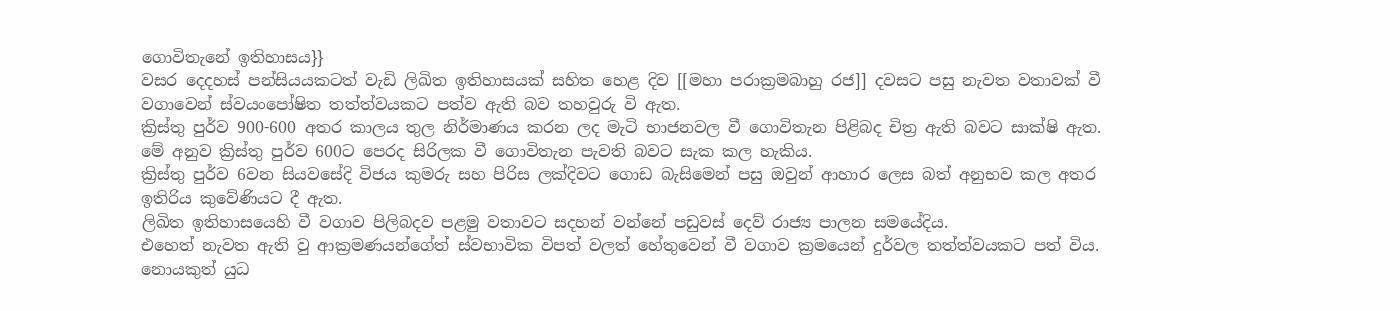ගොවිතැනේ ඉතිහාසය}}
වසර දෙදහස් පන්සියයකටත් වැඩි ලිඛිත ඉතිහාසයක් සහිත හෙළ දිව [[මහා පරාක්‍රමබාහු රජ]] දවසට පසු නැවත වතාවක් වී වගාවෙන් ස්වයංපෝෂිත තත්ත්වයකට පත්ව ඇති බව තහවුරු වි ඇත.
ක්‍රිස්තු පුර්ව 900-600 අතර කාලය තුල නිර්මාණය කරන ලද මැටි භාජනවල වී ගොවිතැන පිළිබද චිත්‍ර ඇති බවට සාක්ෂි ඇත.
මේ අනුව ක්‍රිස්තු පුර්ව 600ට පෙරද සිරිලක වී ගොවිතැන පැවති බවට සැක කල හැකිය.
ක්‍රිස්තු පුර්ව 6වන සියවසේදි විජය කුමරු සහ පිරිස ලක්දිවට ගොඩ බැසිමෙන් පසු ඔවුන් ආහාර ලෙස බත් අනුභව කල අතර ඉතිරිය කුවේණියට දී ඇත.
ලිඛිත ඉතිහාසයෙහි වී වගාව පිලිබදව පළමු වතාවට සදහන් වන්නේ පඩුවස් දෙව් රාජ්‍ය පාලන සමයේදිය.
එහෙත් නැවත ඇති වු ආක්‍රමණයන්ගේත් ස්වභාවික විපත් වලත් හේතුවෙන් වී වගාව ක්‍රමයෙන් දුර්වල තත්ත්වයකට පත් විය.
නොයකුත් යුධ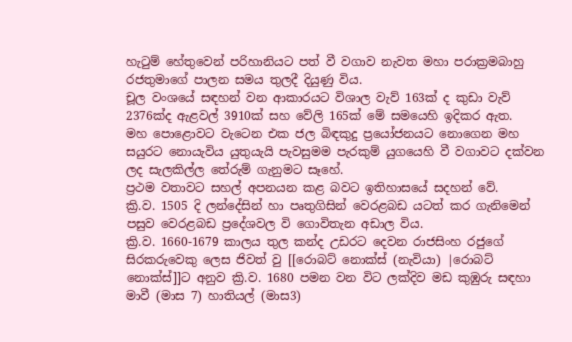හැටුම් හේතුවෙන් පරිහානියට පත් වී වගාව නැවත මහා පරාක්‍රමබාහු රජතුමාගේ පාලන සමය තුලදී දියුණු විය.
චූල වංශයේ සඳහන් වන ආකාරයට විශාල වැව් 163ක් ද කුඩා වැව් 2376ක්ද ඇළවල් 3910ක් සහ වේලි 165ක් මේ සමයෙහි ඉදිකර ඇත.
මහ පොළොවට වැටෙන එක ජල බිඳකුදු ප්‍රයෝජනයට නොගෙන මහ සයුරට නොයැවිය යුතුයැයි පැවසුමම පැරකුම් යුගයෙහි වී වගාවට දක්වන ලද සැලකිල්ල තේරුම් ගැනුමට සෑහේ.
ප්‍රථම වතාවට සහල් අපනයන කළ බවට ඉතිහාසයේ සදහන් වේ.
ක්‍රි.ව. 1505 දි ලන්දේසින් හා පෘතුගිසින් වෙරළබඩ යටත් කර ගැනිමෙන් පසුව වෙරළබඩ ප්‍රදේශවල වි ගොවිතැන අඩාල විය.
ක්‍රි.ව. 1660-1679 කාලය තුල කන්ද උඩරට දෙවන රාජසිංහ රජුගේ සිරකරුවෙකු ලෙස ජිවත් වු [[රොබට් නොක්ස් (නැවියා) |රොබට් නොක්ස්]]ට අනුව ක්‍රි.ව. 1680 පමන වන විට ලක්දිව මඩ කුඹුරු සඳහා මාවී (මාස 7) හාතියල් (මාස3)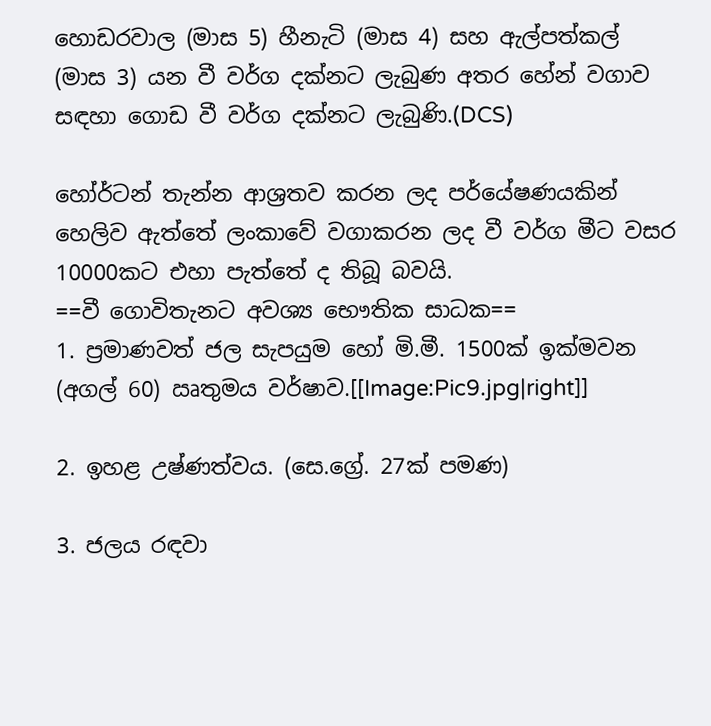හොඩරවාල (මාස 5) හීනැටි (මාස 4) සහ ඇල්පත්කල් (මාස 3) යන වී වර්ග දක්නට ලැබුණ අතර හේන් වගාව සඳහා ගොඩ වී වර්ග දක්නට ලැබුණි.(DCS)

හෝර්ටන් තැන්න ආශ්‍රතව කරන ලද පර්යේෂණයකින් හෙලිව ඇත්තේ ලංකාවේ වගාකරන ලද වී වර්ග මීට වසර 10000කට එහා පැත්තේ ද තිබූ බවයි.
==වී ගොවිතැනට අවශ්‍ය භෞතික සාධක==
1. ප්‍රමාණවත් ජල සැපයුම හෝ මි.මී. 1500ක් ඉක්මවන (අගල් 60) ඍතුමය වර්ෂාව.[[Image:Pic9.jpg|right]]

2. ඉහළ උෂ්ණත්වය. (සෙ.ග්‍රේ. 27ක් පමණ)

3. ජලය රඳවා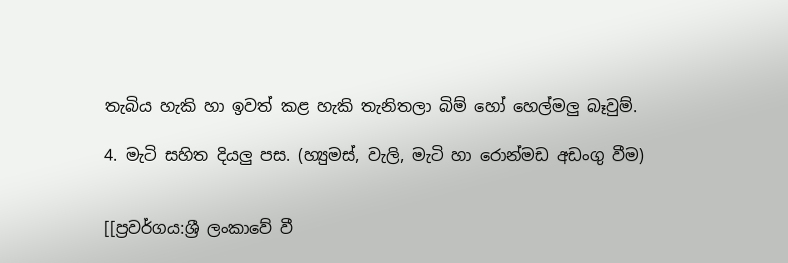තැබිය හැකි හා ඉවත් කළ හැකි තැනිතලා බිම් හෝ හෙල්මලු බෑවුම්.

4. මැටි සහිත දියලු පස. (හ්‍යුමස්, වැලි, මැටි හා රොන්මඩ අඩංගු වීම)


[[ප්‍රවර්ගය:ශ්‍රී ලංකාවේ වී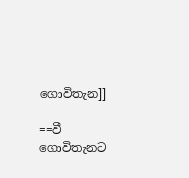ගොවිතැන]]

==වී ගොවිතැනට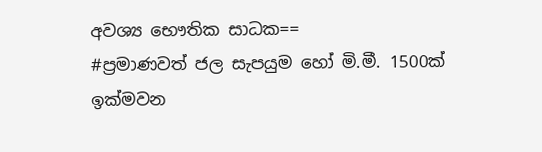අවශ්‍ය භෞතික සාධක==
#ප්‍රමාණවත් ජල සැපයුම හෝ මි.මී. 1500ක් ඉක්මවන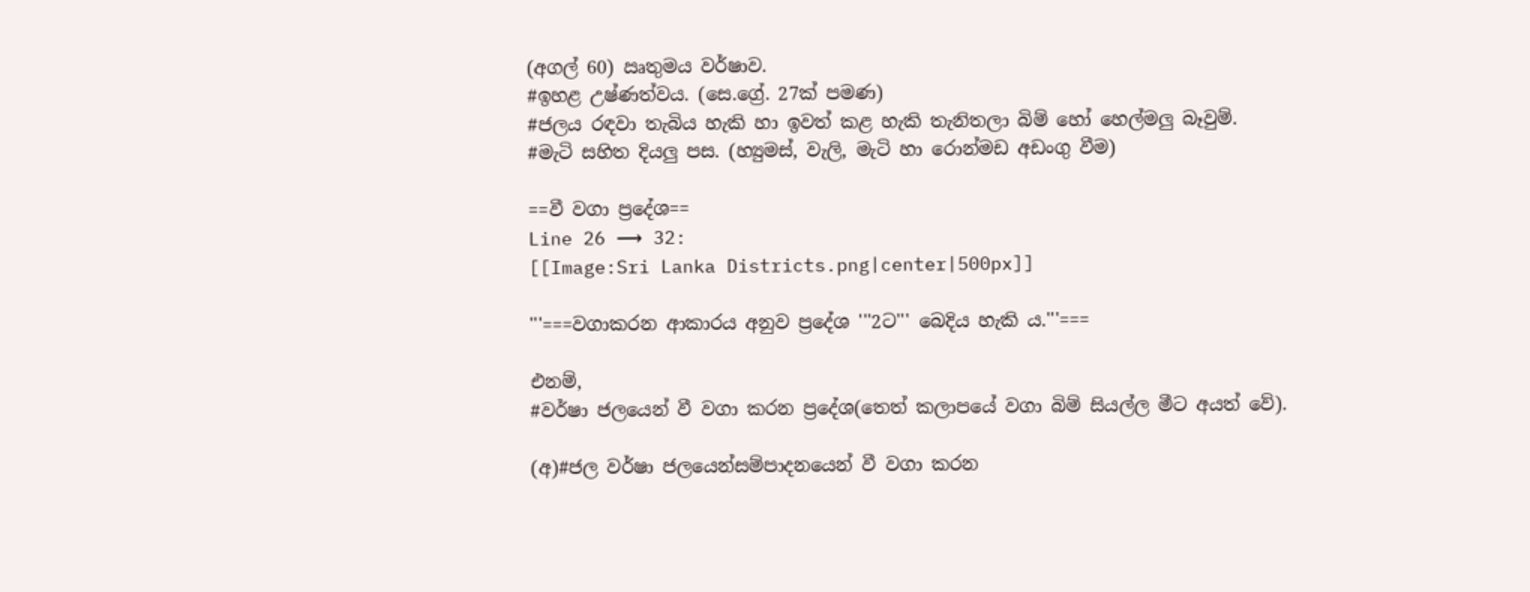(අගල් 60) ඍතුමය වර්ෂාව.
#ඉහළ උෂ්ණත්වය. (සෙ.ග්‍රේ. 27ක් පමණ)
#ජලය රඳවා තැබිය හැකි හා ඉවත් කළ හැකි තැනිතලා බිම් හෝ හෙල්මලු බෑවුම්.
#මැටි සහිත දියලු පස. (හ්‍යුමස්, වැලි, මැටි හා රොන්මඩ අඩංගු වීම)

==වී වගා ප්‍රදේශ==
Line 26 ⟶ 32:
[[Image:Sri Lanka Districts.png|center|500px]]

'''===වගාකරන ආකාරය අනුව ප්‍රදේශ '''2ට''' බෙදිය හැකි ය.'''===

එනම්,
#වර්ෂා ජලයෙන් වී වගා කරන ප්‍රදේශ(තෙත් කලාපයේ වගා බිම් සියල්ල මීට අයත් වේ).

(අ)#ජල වර්ෂා ජලයෙන්සම්පාදනයෙන් වී වගා කරන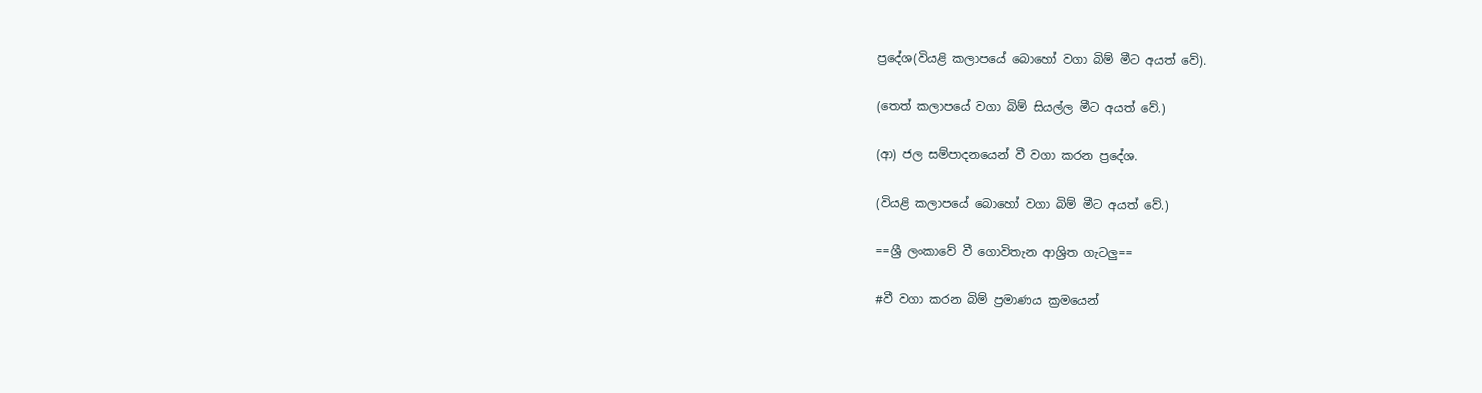ප්‍රදේශ(වියළි කලාපයේ බොහෝ වගා බිම් මීට අයත් වේ).

(තෙත් කලාපයේ වගා බිම් සියල්ල මීට අයත් වේ.)

(ආ) ජල සම්පාදනයෙන් වී වගා කරන ප්‍රදේශ.

(වියළි කලාපයේ බොහෝ වගා බිම් මීට අයත් වේ.)

==ශ්‍රී ලංකාවේ වී ගොවිතැන ආශ්‍රිත ගැටලු==

#වී වගා කරන බිම් ප්‍රමාණය ක්‍රමයෙන්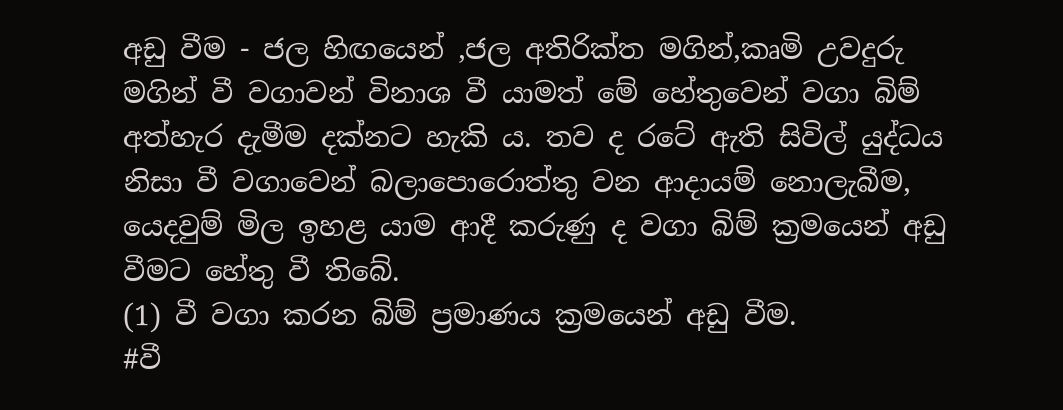අඩු වීම - ජල හිඟයෙන් ,ජල අතිරික්ත මගින්,කෘමි උවදුරු මගින් වී වගාවන් විනාශ වී යාමත් මේ හේතුවෙන් වගා බිම් අත්හැර දැමීම දක්නට හැකි ය. තව ද රටේ ඇති සිවිල් යුද්ධය නිසා වී වගාවෙන් බලාපොරොත්තු වන ආදායම් නොලැබීම, යෙදවුම් මිල ඉහළ යාම ආදී කරුණු ද වගා බිම් ක්‍රමයෙන් අඩු වීමට හේතු වී තිබේ.
(1) වී වගා කරන බිම් ප්‍රමාණය ක්‍රමයෙන් අඩු වීම.
#වී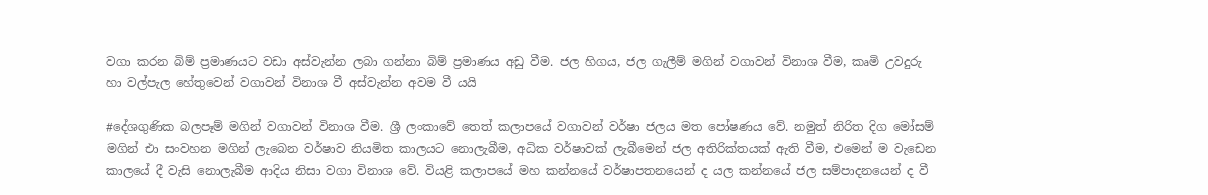වගා කරන බිම් ප්‍රමාණයට වඩා අස්වැන්න ලබා ගන්නා බිම් ප්‍රමාණය අඩු වීම. ජල හිගය, ජල ගැලීම් මගින් වගාවන් විනාශ වීම, කෘමි උවදුරු හා වල්පැල හේතුවෙන් වගාවන් විනාශ වී අස්වැන්න අවම වී යයි

#දේශගුණික බලපෑම් මගින් වගාවන් විනාශ වීම. ශ්‍රී ලංකාවේ තෙත් කලාපයේ වගාවන් වර්ෂා ජලය මත පෝෂණය වේ. නමුත් නිරිත දිග මෝසම් මගින් එා සංවහන මගින් ලැබෙන වර්ෂාව නියමිත කාලයට නොලැබීම, අධික වර්ෂාවක් ලැබීමෙන් ජල අතිරික්තයක් ඇති වීම, එමෙන් ම වැඩෙන කාලයේ දී වැසි නොලැබීම ආදිය නිසා වගා විනාශ වේ. වියළි කලාපයේ මහ කන්නයේ වර්ෂාපතනයෙන් ද යල කන්නයේ ජල සම්පාදනයෙන් ද වී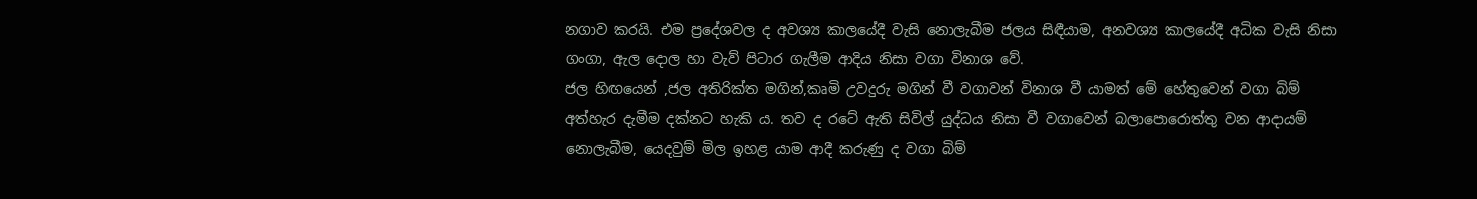නගාව කරයි. එම ප්‍රදේශවල ද අවශ්‍ය කාලයේදී වැසි නොලැබීම ජලය සිඳීයාම, අනවශ්‍ය කාලයේදී අධික වැසි නිසා ගංගා, ඇල දොල හා වැව් පිටාර ගැලීම ආදිය නිසා වගා විනාශ වේ.
ජල හිඟයෙන් ,ජල අතිරික්ත මගින්,කෘමි උවදුරු මගින් වී වගාවන් විනාශ වී යාමත් මේ හේතුවෙන් වගා බිම් අත්හැර දැමීම දක්නට හැකි ය. තව ද රටේ ඇති සිවිල් යුද්ධය නිසා වී වගාවෙන් බලාපොරොත්තු වන ආදායම් නොලැබීම, යෙදවුම් මිල ඉහළ යාම ආදී කරුණු ද වගා බිම්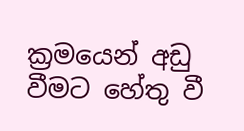ක්‍රමයෙන් අඩු වීමට හේතු වී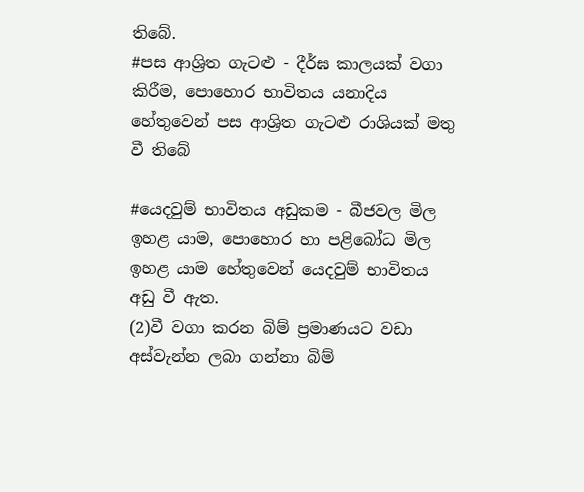තිබේ.
#පස ආශ්‍රිත ගැටළු - දීර්ඝ කාලයක් වගා කිරීම, පොහොර භාවිත‍ය යනාදිය හේතුවෙන් පස ආශ්‍රිත ගැටළු රාශියක් මතු වී තිබේ

#යෙදවුම් භාවිතය අඩුකම - බීජවල මිල ඉහළ යාම, පොහොර හා පළිබෝධ මිල ඉහළ යාම හේතුවෙන් යෙදවුම් භාවිතය අඩු වී ඇත.
(2)වී වගා කරන බිම් ප්‍රමාණයට වඩා අස්වැන්න ලබා ගන්නා බිම්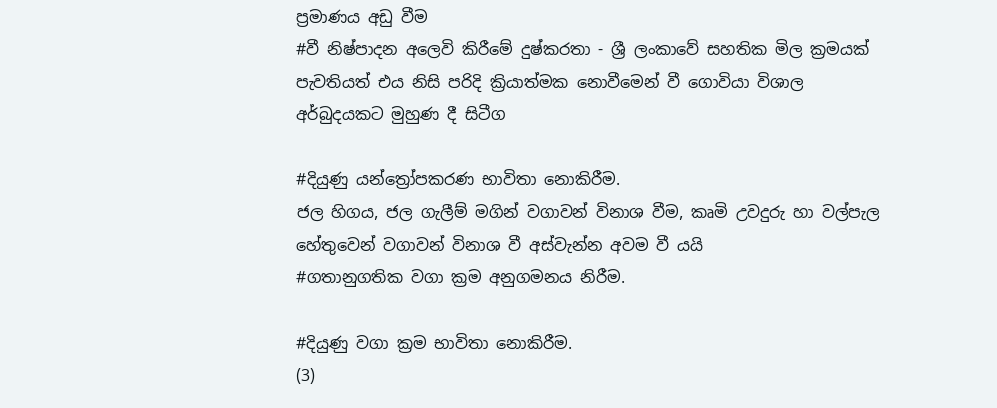ප්‍රමාණය අඩු වීම
#වී නිෂ්පාදන අලෙවි කිරීමේ දුෂ්කරතා - ශ්‍රී ලංකාවේ සහතික මිල ක්‍රමයක් පැවතියත් එය නිසි පරිදි ක්‍රියාත්මක නොවීමෙන් වී ගොවියා විශාල අර්බුදයකට මුහුණ දී සිටීග

#දියුණු යන්ත්‍රෝපකරණ භාවිතා නොකිරීම.
ජල හිගය, ජල ගැලීම් මගින් වගාවන් විනාශ වීම, කෘමි උවදුරු හා වල්පැල හේතුවෙන් වගාවන් විනාශ වී අස්වැන්න අවම වී යයි
#ගතානුගතික වගා ක්‍රම අනුගමනය නිරීම.

#දියුණු වගා ක්‍රම භාවිතා නොකිරීම.
(3)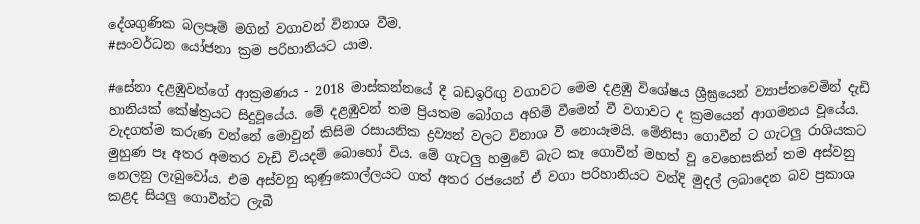දේශගුණික බලපෑම් මගින් වගාවන් විනාශ වීම.
#සංවර්ධන යෝජනා ක්‍රම පරිහානියට යාම.

#සේනා දළඹුවන්ගේ ආක්‍රමණය - 2018 මාස්කන්නයේ දී බඩඉරිඟු වගාවට මෙම දළඹු විශේෂය ශ්‍රීඝ්‍රයෙන් ව්‍යාප්තවෙමින් දැඩි හානියක් කේෂ්ත්‍රයට සිදුවූයේය. මේ දළඹුවන් තම ප්‍රියතම බෝගය අහිමි වීමෙන් වී වගාවට ද ක්‍රමයෙන් ආගමනය වූයේය. වැදගත්ම කරුණ වන්නේ මොවුන් කිසිම රසායනික ද්‍රව්‍යන් වලට විනාශ වී නොයෑමයි. මේනිසා ගොවීන් ට ගැටලු රාශියකට මුහුණ පෑ අතර අමතර වැඩි වියදම් බොහෝ විය. මේ ගැටලු හමුවේ බැට කෑ ගොවීන් මහත් වූ වෙහෙසකින් තම අස්වනු නෙලනු ලැබුවෝය. එම අස්වනු කුණුකොල්ලයට ගත් අතර රජයෙන් ඒ වගා පරිහානියට වන්දි මුදල් ලබාදෙන බව ප්‍රකාශ කළද සියලු ගොවීන්ට ලැබී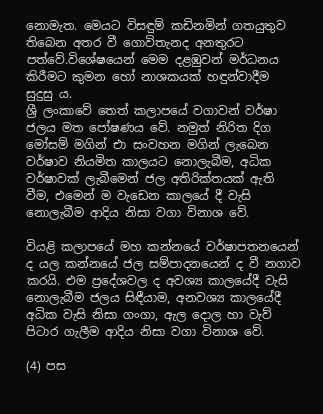නොමැත. මෙයට විසඳුම් කඩිනමින් ගතයුතුව තිබෙන අතර වී ගොවිතැනද අනතුරට පත්වේ.විශේෂයෙන් මෙම දළඹුවන් මර්ධනය කිරීමට කුමන හෝ නාශකයක් හඳුන්වාදීම සුදුසු ය.
ශ්‍රී ලංකාවේ තෙත් කලාපයේ වගාවන් වර්ෂා ජලය මත පෝෂණය වේ. නමුත් නිරිත දිග මෝසම් මගින් එා සංවහන මගින් ලැබෙන වර්ෂාව නියමිත කාලයට නොලැබීම, අධික වර්ෂාවක් ලැබීමෙන් ජල අතිරික්තයක් ඇති වීම, එමෙන් ම වැඩෙන කාලයේ දී වැසි නොලැබීම ආදිය නිසා වගා විනාශ වේ.

වියළි කලාපයේ මහ කන්නයේ වර්ෂාපතනයෙන් ද යල කන්නයේ ජල සම්පාදනයෙන් ද වී නගාව කරයි. එම ප්‍රදේශවල ද අවශ්‍ය කාලයේදී වැසි නොලැබීම ජලය සිඳීයාම, අනවශ්‍ය කාලයේදී අධික වැසි නිසා ගංගා, ඇල දොල හා වැව් පිටාර ගැලීම ආදිය නිසා වගා විනාශ වේ.

(4) පස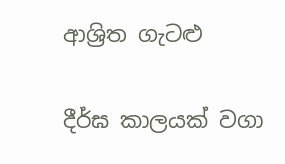ආශ්‍රිත ගැටළු

දීර්ඝ කාලයක් වගා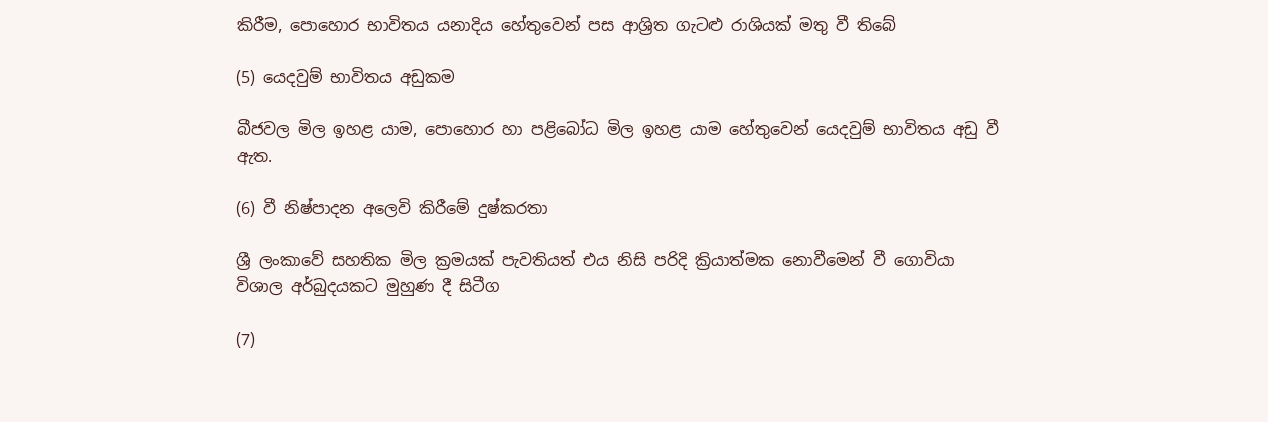කිරීම, පොහොර භාවිත‍ය යනාදිය හේතුවෙන් පස ආශ්‍රිත ගැටළු රාශියක් මතු වී තිබේ

(5) යෙදවුම් භාවිතය අඩුකම

බීජවල මිල ඉහළ යාම, පොහොර හා පළිබෝධ මිල ඉහළ යාම හේතුවෙන් යෙදවුම් භාවිතය අඩු වී ඇත.

(6) වී නිෂ්පාදන අලෙවි කිරීමේ දුෂ්කරතා

ශ්‍රී ලංකාවේ සහතික මිල ක්‍රමයක් පැවතියත් එය නිසි පරිදි ක්‍රියාත්මක නොවීමෙන් වී ගොවියා විශාල අර්බුදයකට මුහුණ දී සිටීග

(7)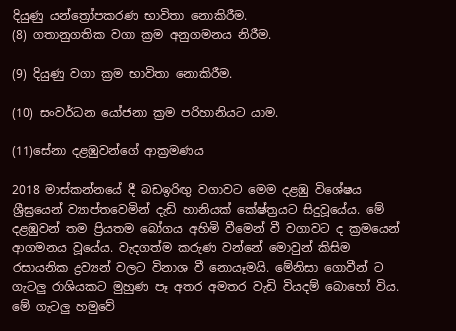දියුණු යන්ත්‍රෝපකරණ භාවිතා නොකිරීම.
(8) ගතානුගතික වගා ක්‍රම අනුගමනය නිරීම.

(9) දියුණු වගා ක්‍රම භාවිතා නොකිරීම.

(10) සංවර්ධන යෝජනා ක්‍රම පරිහානියට යාම.

(11)සේනා දළඹුවන්ගේ ආක්‍රමණය

2018 මාස්කන්නයේ දී බඩඉරිඟු වගාවට මෙම දළඹු විශේෂය ශ්‍රීඝ්‍රයෙන් ව්‍යාප්තවෙමින් දැඩි හානියක් කේෂ්ත්‍රයට සිදුවූයේය. මේ දළඹුවන් තම ප්‍රියතම බෝගය අහිමි වීමෙන් වී වගාවට ද ක්‍රමයෙන් ආගමනය වූයේය. වැදගත්ම කරුණ වන්නේ මොවුන් කිසිම රසායනික ද්‍රව්‍යන් වලට විනාශ වී නොයෑමයි. මේනිසා ගොවීන් ට ගැටලු රාශියකට මුහුණ පෑ අතර අමතර වැඩි වියදම් බොහෝ විය. මේ ගැටලු හමුවේ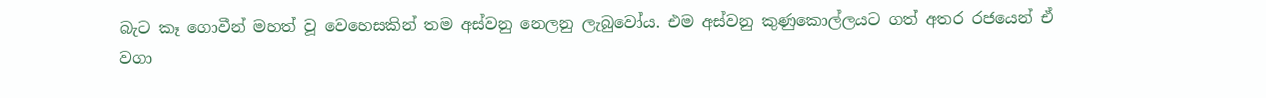බැට කෑ ගොවීන් මහත් වූ වෙහෙසකින් තම අස්වනු නෙලනු ලැබුවෝය. එම අස්වනු කුණුකොල්ලයට ගත් අතර රජයෙන් ඒ වගා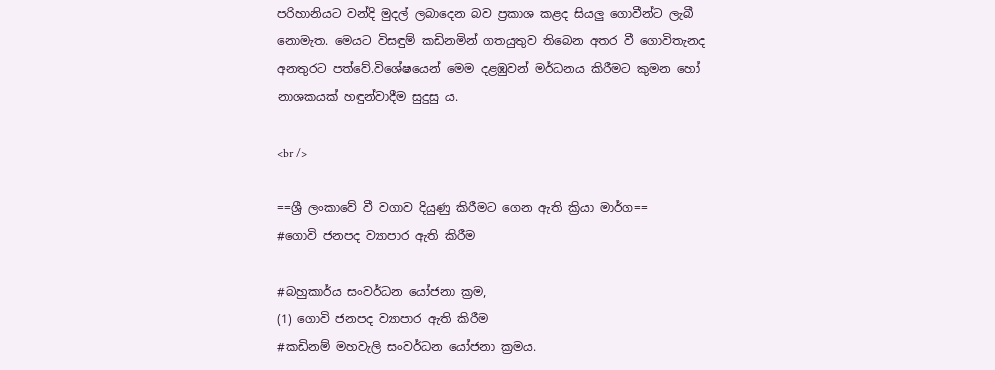පරිහානියට වන්දි මුදල් ලබාදෙන බව ප්‍රකාශ කළද සියලු ගොවීන්ට ලැබී නොමැත. මෙයට විසඳුම් කඩිනමින් ගතයුතුව තිබෙන අතර වී ගොවිතැනද අනතුරට පත්වේ.විශේෂයෙන් මෙම දළඹුවන් මර්ධනය කිරීමට කුමන හෝ නාශකයක් හඳුන්වාදීම සුදුසු ය.

<br />

==ශ්‍රී ලංකාවේ වී වගාව දියුණු කිරීමට ගෙන ඇති ක්‍රියා මාර්ග==
#ගොවි ජනපද ව්‍යාපාර ඇති කිරීම

#බහුකාර්ය සංවර්ධන යෝජනා ක්‍රම,
(1) ගොවි ජනපද ව්‍යාපාර ඇති කිරීම
#කඩිනම් මහවැලි සංවර්ධන යෝජනා ක්‍රමය.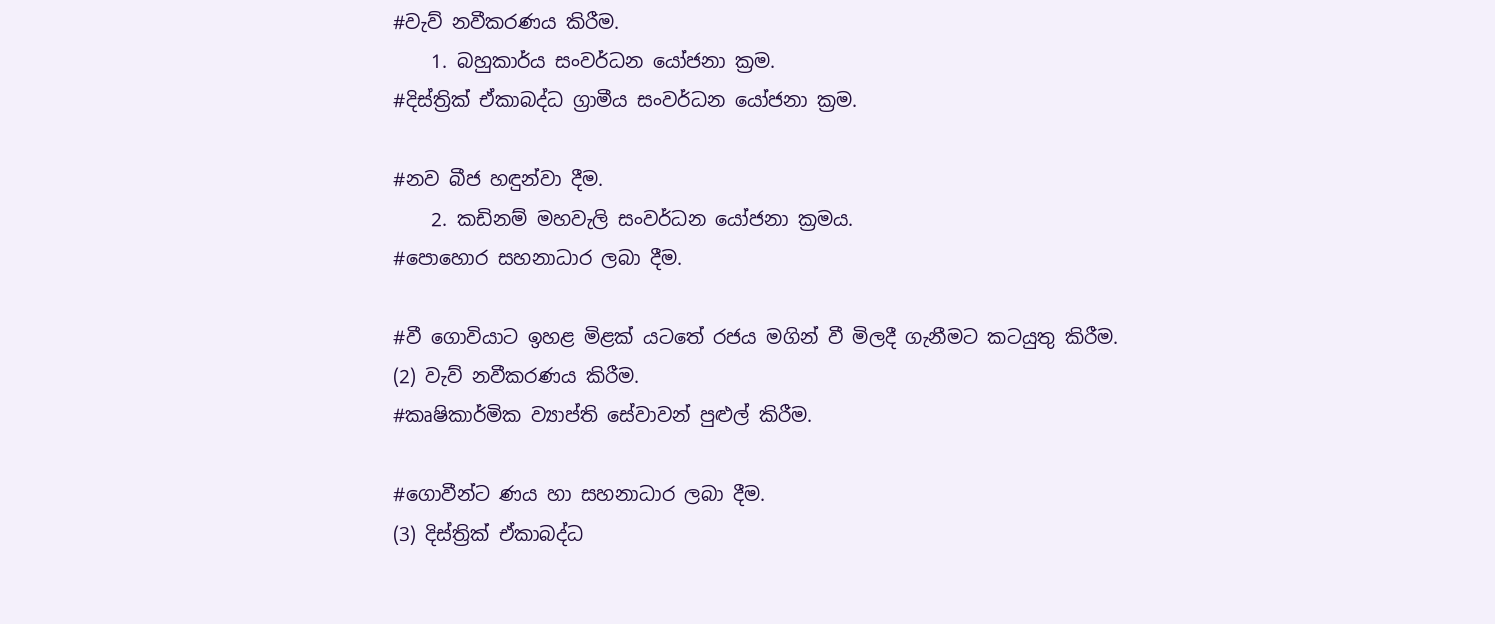#වැව් නවීකරණය කිරීම.
    1. බහුකාර්ය සංවර්ධන යෝජනා ක්‍රම.
#දිස්ත්‍රික් ඒකාබද්ධ ග්‍රාමීය සංවර්ධන යෝජනා ක්‍රම.

#නව බීජ හඳුන්වා දීම.
    2. කඩිනම් මහවැලි සංවර්ධන යෝජනා ක්‍රමය.
#පොහොර සහනාධාර ලබා දීම.

#වී ගොවියාට ඉහළ මිළක් යටතේ රජය මගින් වී මිලදී ගැනීමට කටයුතු කිරීම.
(2) වැව් නවීකරණය කිරීම.
#කෘෂිකාර්මික ව්‍යාප්ති සේවාවන් පුළුල් කිරීම.

#ගොවීන්ට ණය හා සහනාධාර ලබා දීම.
(3) දිස්ත්‍රික් ඒකාබද්ධ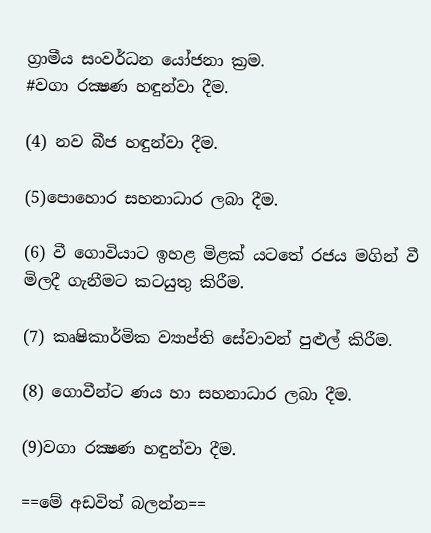ග්‍රාමීය සංවර්ධන යෝජනා ක්‍රම.
#වගා රක්‍ෂණ හඳුන්වා දීම.

(4) නව බීජ හඳුන්වා දීම.

(5)පොහොර සහනාධාර ලබා දීම.

(6) වී ගොවියාට ඉහළ මිළක් යටතේ රජය මගින් වී මිලදී ගැනීමට කටයුතු කිරීම.

(7) කෘෂිකාර්මික ව්‍යාප්ති සේවාවන් පුළුල් කිරීම.

(8) ගොවීන්ට ණය හා සහනාධාර ලබා දීම.

(9)වගා රක්‍ෂණ හඳුන්වා දීම.

==මේ අඩවිත් බලන්න==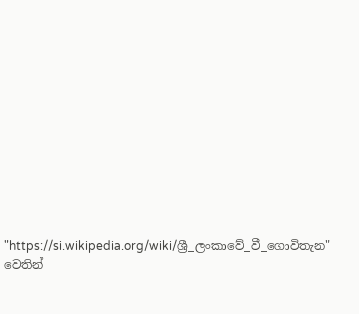"https://si.wikipedia.org/wiki/ශ්‍රී_ලංකාවේ_වී_ගොවිතැන" වෙතින්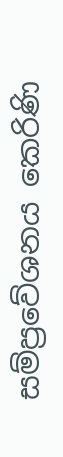සම්ප්‍රවේශනය කෙරිණි